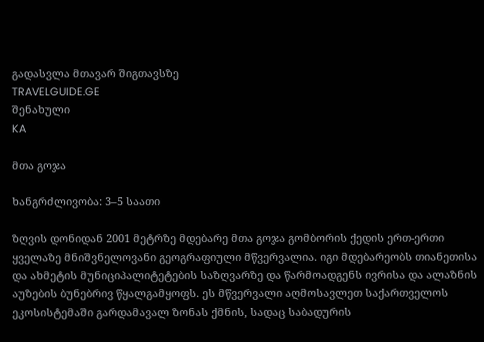გადასვლა მთავარ შიგთავსზე
TRAVELGUIDE.GE
შენახული
KA

მთა გოჯა

ხანგრძლივობა: 3–5 საათი

ზღვის დონიდან 2001 მეტრზე მდებარე მთა გოჯა გომბორის ქედის ერთ-ერთი ყველაზე მნიშვნელოვანი გეოგრაფიული მწვერვალია. იგი მდებარეობს თიანეთისა და ახმეტის მუნიციპალიტეტების საზღვარზე და წარმოადგენს ივრისა და ალაზნის აუზების ბუნებრივ წყალგამყოფს. ეს მწვერვალი აღმოსავლეთ საქართველოს ეკოსისტემაში გარდამავალ ზონას ქმნის, სადაც საბადურის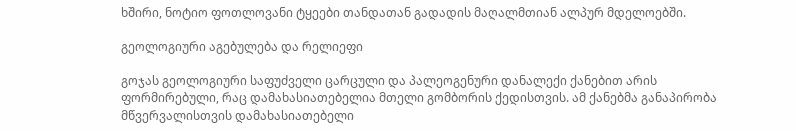ხშირი, ნოტიო ფოთლოვანი ტყეები თანდათან გადადის მაღალმთიან ალპურ მდელოებში.

გეოლოგიური აგებულება და რელიეფი

გოჯას გეოლოგიური საფუძველი ცარცული და პალეოგენური დანალექი ქანებით არის ფორმირებული, რაც დამახასიათებელია მთელი გომბორის ქედისთვის. ამ ქანებმა განაპირობა მწვერვალისთვის დამახასიათებელი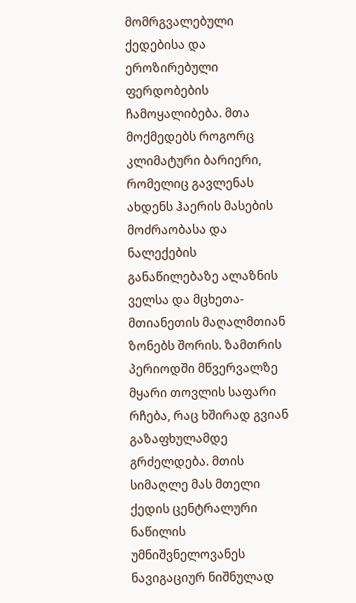მომრგვალებული ქედებისა და ეროზირებული ფერდობების ჩამოყალიბება. მთა მოქმედებს როგორც კლიმატური ბარიერი, რომელიც გავლენას ახდენს ჰაერის მასების მოძრაობასა და ნალექების განაწილებაზე ალაზნის ველსა და მცხეთა-მთიანეთის მაღალმთიან ზონებს შორის. ზამთრის პერიოდში მწვერვალზე მყარი თოვლის საფარი რჩება, რაც ხშირად გვიან გაზაფხულამდე გრძელდება. მთის სიმაღლე მას მთელი ქედის ცენტრალური ნაწილის უმნიშვნელოვანეს ნავიგაციურ ნიშნულად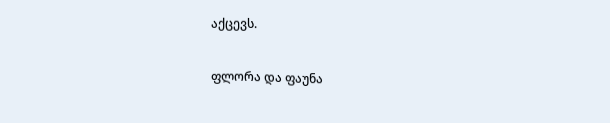აქცევს.

ფლორა და ფაუნა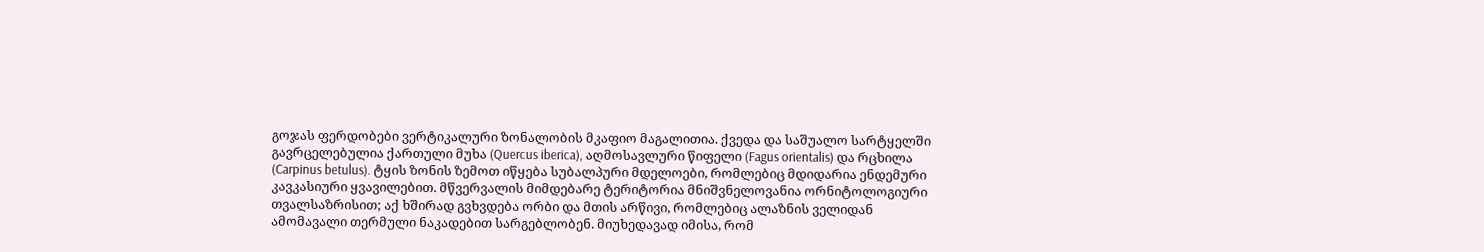გოჯას ფერდობები ვერტიკალური ზონალობის მკაფიო მაგალითია. ქვედა და საშუალო სარტყელში გავრცელებულია ქართული მუხა (Quercus iberica), აღმოსავლური წიფელი (Fagus orientalis) და რცხილა (Carpinus betulus). ტყის ზონის ზემოთ იწყება სუბალპური მდელოები, რომლებიც მდიდარია ენდემური კავკასიური ყვავილებით. მწვერვალის მიმდებარე ტერიტორია მნიშვნელოვანია ორნიტოლოგიური თვალსაზრისით; აქ ხშირად გვხვდება ორბი და მთის არწივი, რომლებიც ალაზნის ველიდან ამომავალი თერმული ნაკადებით სარგებლობენ. მიუხედავად იმისა, რომ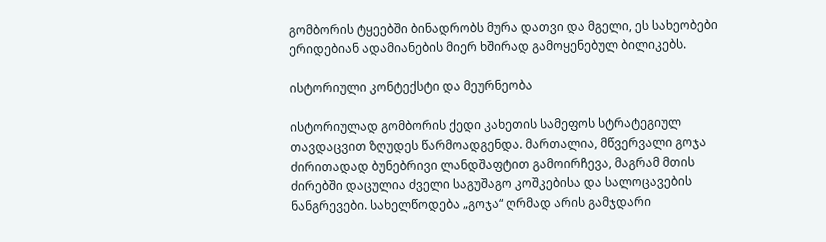გომბორის ტყეებში ბინადრობს მურა დათვი და მგელი, ეს სახეობები ერიდებიან ადამიანების მიერ ხშირად გამოყენებულ ბილიკებს.

ისტორიული კონტექსტი და მეურნეობა

ისტორიულად გომბორის ქედი კახეთის სამეფოს სტრატეგიულ თავდაცვით ზღუდეს წარმოადგენდა. მართალია, მწვერვალი გოჯა ძირითადად ბუნებრივი ლანდშაფტით გამოირჩევა, მაგრამ მთის ძირებში დაცულია ძველი საგუშაგო კოშკებისა და სალოცავების ნანგრევები. სახელწოდება „გოჯა“ ღრმად არის გამჯდარი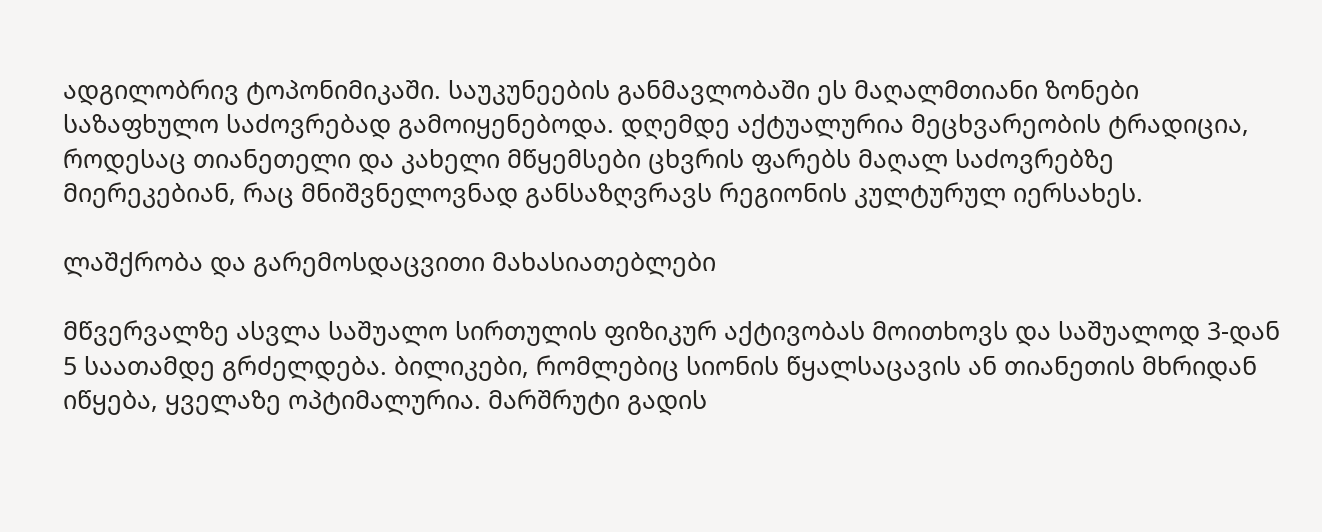ადგილობრივ ტოპონიმიკაში. საუკუნეების განმავლობაში ეს მაღალმთიანი ზონები საზაფხულო საძოვრებად გამოიყენებოდა. დღემდე აქტუალურია მეცხვარეობის ტრადიცია, როდესაც თიანეთელი და კახელი მწყემსები ცხვრის ფარებს მაღალ საძოვრებზე მიერეკებიან, რაც მნიშვნელოვნად განსაზღვრავს რეგიონის კულტურულ იერსახეს.

ლაშქრობა და გარემოსდაცვითი მახასიათებლები

მწვერვალზე ასვლა საშუალო სირთულის ფიზიკურ აქტივობას მოითხოვს და საშუალოდ 3-დან 5 საათამდე გრძელდება. ბილიკები, რომლებიც სიონის წყალსაცავის ან თიანეთის მხრიდან იწყება, ყველაზე ოპტიმალურია. მარშრუტი გადის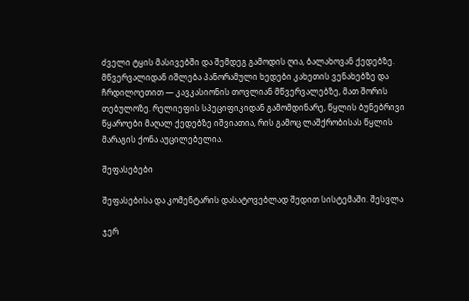ძველი ტყის მასივებში და შემდეგ გამოდის ღია, ბალახოვან ქედებზე. მწვერვალიდან იშლება პანორამული ხედები კახეთის ვენახებზე და ჩრდილოეთით — კავკასიონის თოვლიან მწვერვალებზე, მათ შორის თებულოზე. რელიეფის სპეციფიკიდან გამომდინარე, წყლის ბუნებრივი წყაროები მაღალ ქედებზე იშვიათია, რის გამოც ლაშქრობისას წყლის მარაგის ქონა აუცილებელია.

შეფასებები

შეფასებისა და კომენტარის დასატოვებლად შედით სისტემაში. შესვლა

ჯერ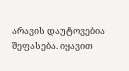არავის დაუტოვებია შეფასება. იყავით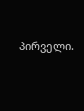პირველი.